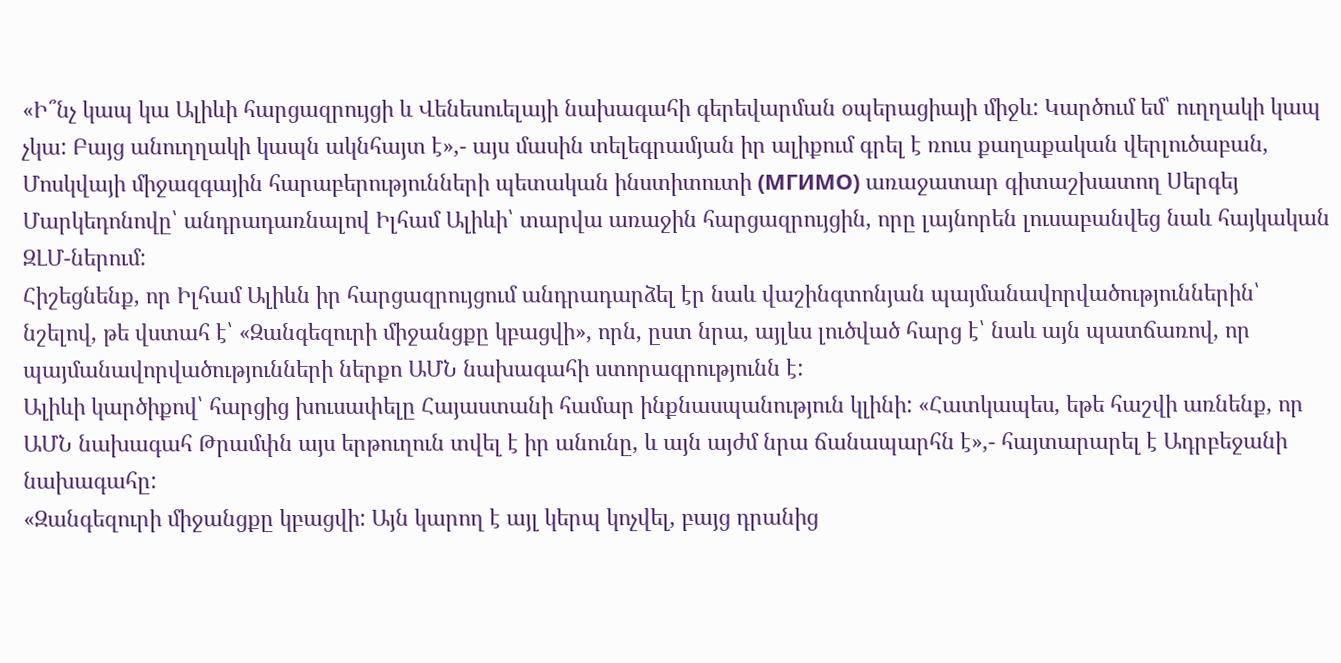«Ի՞նչ կապ կա Ալիևի հարցազրույցի և Վենեսուելայի նախագահի գերեվարման օպերացիայի միջև: Կարծում եմ՝ ուղղակի կապ չկա: Բայց անուղղակի կապն ակնհայտ է»,- այս մասին տելեգրամյան իր ալիքում գրել է ռուս քաղաքական վերլուծաբան, Մոսկվայի միջազգային հարաբերությունների պետական ինստիտուտի (МГИМО) առաջատար գիտաշխատող Սերգեյ Մարկեդոնովը՝ անդրադառնալով Իլհամ Ալիևի՝ տարվա առաջին հարցազրույցին, որը լայնորեն լուսաբանվեց նաև հայկական ԶԼՄ-ներում:
Հիշեցնենք, որ Իլհամ Ալիևն իր հարցազրույցում անդրադարձել էր նաև վաշինգտոնյան պայմանավորվածություններին՝ նշելով, թե վստահ է՝ «Զանգեզուրի միջանցքը կբացվի», որն, ըստ նրա, այլևս լուծված հարց է՝ նաև այն պատճառով, որ պայմանավորվածությունների ներքո ԱՄՆ նախագահի ստորագրությունն է:
Ալիևի կարծիքով՝ հարցից խուսափելը Հայաստանի համար ինքնասպանություն կլինի: «Հատկապես, եթե հաշվի առնենք, որ ԱՄՆ նախագահ Թրամփն այս երթուղուն տվել է իր անունը, և այն այժմ նրա ճանապարհն է»,- հայտարարել է Ադրբեջանի նախագահը:
«Զանգեզուրի միջանցքը կբացվի: Այն կարող է այլ կերպ կոչվել, բայց դրանից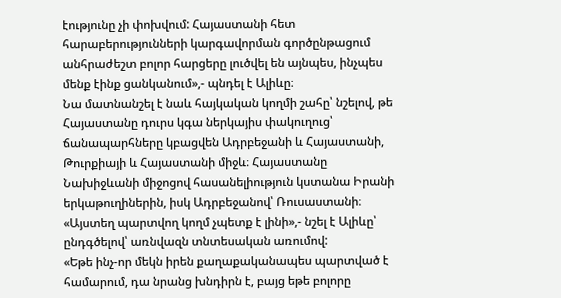էությունը չի փոխվում: Հայաստանի հետ հարաբերությունների կարգավորման գործընթացում անհրաժեշտ բոլոր հարցերը լուծվել են այնպես, ինչպես մենք էինք ցանկանում»,- պնդել է Ալիևը։
Նա մատնանշել է նաև հայկական կողմի շահը՝ նշելով, թե Հայաստանը դուրս կգա ներկայիս փակուղուց՝ ճանապարհները կբացվեն Ադրբեջանի և Հայաստանի, Թուրքիայի և Հայաստանի միջև։ Հայաստանը Նախիջևանի միջոցով հասանելիություն կստանա Իրանի երկաթուղիներին, իսկ Ադրբեջանով՝ Ռուսաստանի։ «Այստեղ պարտվող կողմ չպետք է լինի»,- նշել է Ալիևը՝ ընդգծելով՝ առնվազն տնտեսական առումով:
«Եթե ինչ-որ մեկն իրեն քաղաքականապես պարտված է համարում, դա նրանց խնդիրն է, բայց եթե բոլորը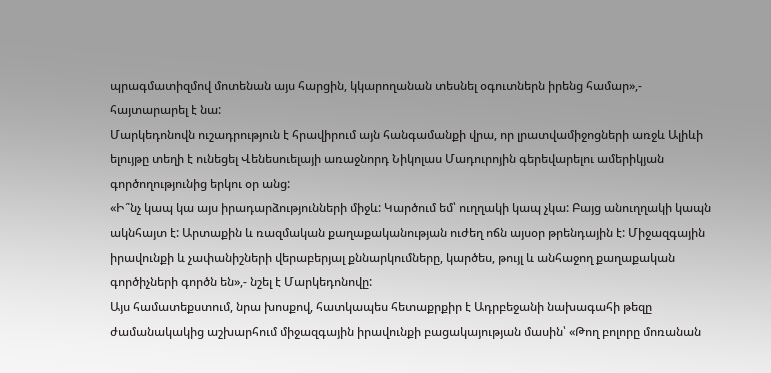պրագմատիզմով մոտենան այս հարցին, կկարողանան տեսնել օգուտներն իրենց համար»,- հայտարարել է նա:
Մարկեդոնովն ուշադրություն է հրավիրում այն հանգամանքի վրա, որ լրատվամիջոցների առջև Ալիևի ելույթը տեղի է ունեցել Վենեսուելայի առաջնորդ Նիկոլաս Մադուրոյին գերեվարելու ամերիկյան գործողությունից երկու օր անց:
«Ի՞նչ կապ կա այս իրադարձությունների միջև: Կարծում եմ՝ ուղղակի կապ չկա: Բայց անուղղակի կապն ակնհայտ է: Արտաքին և ռազմական քաղաքականության ուժեղ ոճն այսօր թրենդային է: Միջազգային իրավունքի և չափանիշների վերաբերյալ քննարկումները, կարծես, թույլ և անհաջող քաղաքական գործիչների գործն են»,- նշել է Մարկեդոնովը:
Այս համատեքստում, նրա խոսքով, հատկապես հետաքրքիր է Ադրբեջանի նախագահի թեզը ժամանակակից աշխարհում միջազգային իրավունքի բացակայության մասին՝ «Թող բոլորը մոռանան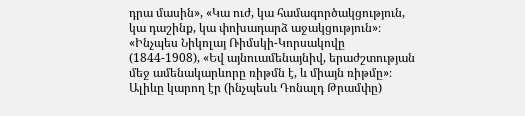դրա մասին», «Կա ուժ, կա համագործակցություն, կա դաշինք, կա փոխադարձ աջակցություն»։ «Ինչպես Նիկոլայ Ռիմսկի-Կորսակովը (1844-1908), «Եվ այնուամենայնիվ, երաժշտության մեջ ամենակարևորը ռիթմն է, և միայն ռիթմը»։ Ալիևը կարող էր (ինչպեսև Դոնալդ Թրամփը)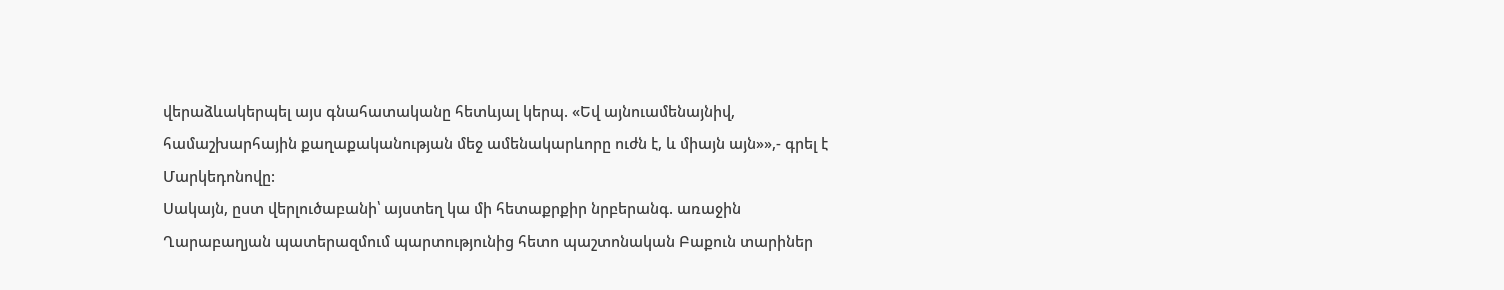վերաձևակերպել այս գնահատականը հետևյալ կերպ. «Եվ այնուամենայնիվ, համաշխարհային քաղաքականության մեջ ամենակարևորը ուժն է, և միայն այն»»,- գրել է Մարկեդոնովը:
Սակայն, ըստ վերլուծաբանի՝ այստեղ կա մի հետաքրքիր նրբերանգ. առաջին Ղարաբաղյան պատերազմում պարտությունից հետո պաշտոնական Բաքուն տարիներ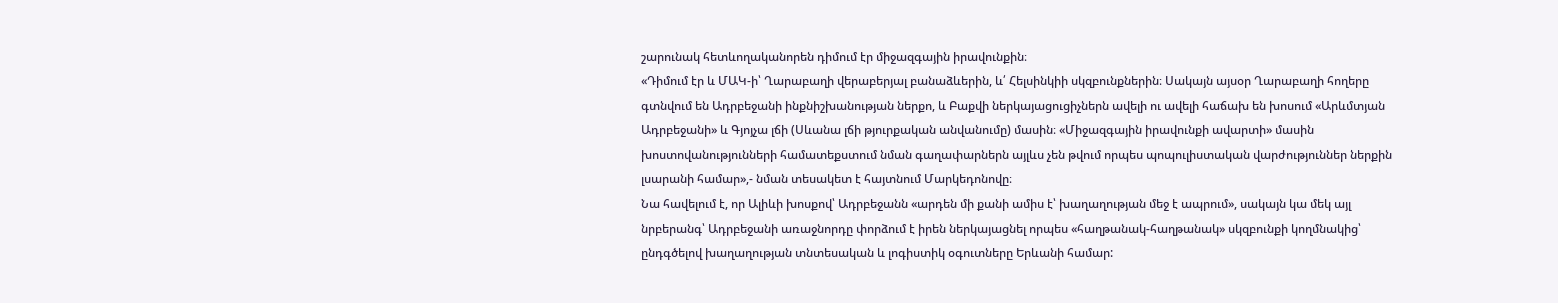շարունակ հետևողականորեն դիմում էր միջազգային իրավունքին։
«Դիմում էր և ՄԱԿ-ի՝ Ղարաբաղի վերաբերյալ բանաձևերին, և՛ Հելսինկիի սկզբունքներին։ Սակայն այսօր Ղարաբաղի հողերը գտնվում են Ադրբեջանի ինքնիշխանության ներքո, և Բաքվի ներկայացուցիչներն ավելի ու ավելի հաճախ են խոսում «Արևմտյան Ադրբեջանի» և Գյոյչա լճի (Սևանա լճի թյուրքական անվանումը) մասին։ «Միջազգային իրավունքի ավարտի» մասին խոստովանությունների համատեքստում նման գաղափարներն այլևս չեն թվում որպես պոպուլիստական վարժություններ ներքին լսարանի համար»,- նման տեսակետ է հայտնում Մարկեդոնովը։
Նա հավելում է, որ Ալիևի խոսքով՝ Ադրբեջանն «արդեն մի քանի ամիս է՝ խաղաղության մեջ է ապրում», սակայն կա մեկ այլ նրբերանգ՝ Ադրբեջանի առաջնորդը փորձում է իրեն ներկայացնել որպես «հաղթանակ-հաղթանակ» սկզբունքի կողմնակից՝ ընդգծելով խաղաղության տնտեսական և լոգիստիկ օգուտները Երևանի համար: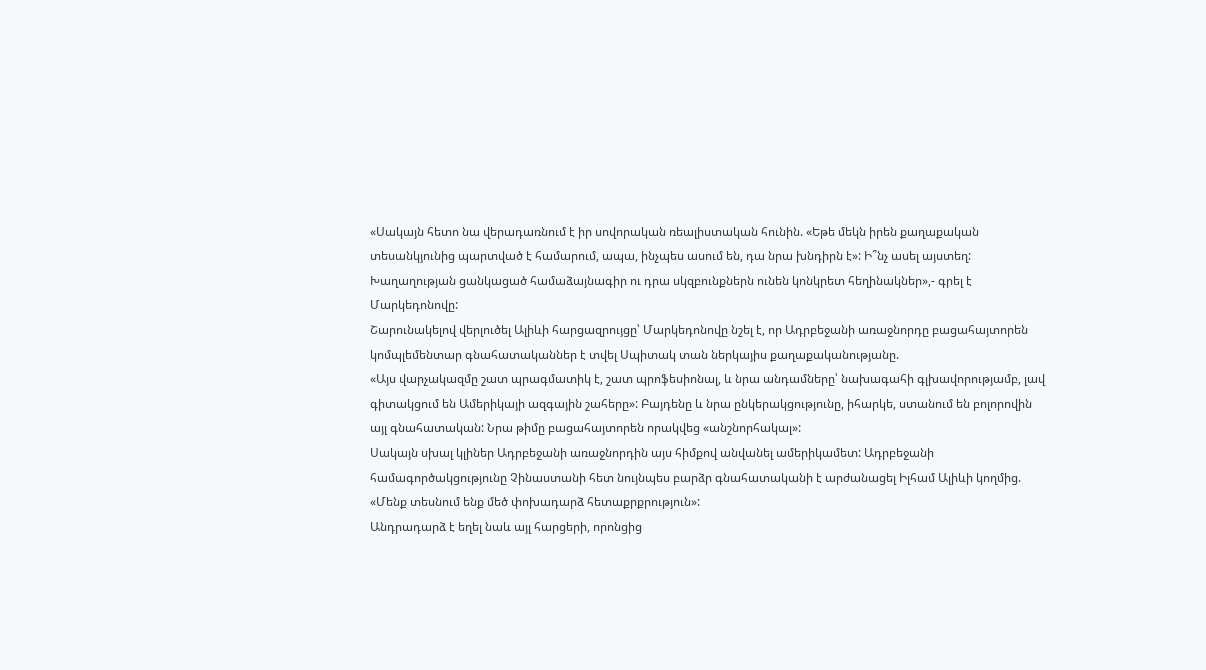«Սակայն հետո նա վերադառնում է իր սովորական ռեալիստական հունին. «Եթե մեկն իրեն քաղաքական տեսանկյունից պարտված է համարում, ապա, ինչպես ասում են, դա նրա խնդիրն է»: Ի՞նչ ասել այստեղ: Խաղաղության ցանկացած համաձայնագիր ու դրա սկզբունքներն ունեն կոնկրետ հեղինակներ»,- գրել է Մարկեդոնովը:
Շարունակելով վերլուծել Ալիևի հարցազրույցը՝ Մարկեդոնովը նշել է, որ Ադրբեջանի առաջնորդը բացահայտորեն կոմպլեմենտար գնահատականներ է տվել Սպիտակ տան ներկայիս քաղաքականությանը.
«Այս վարչակազմը շատ պրագմատիկ է, շատ պրոֆեսիոնալ, և նրա անդամները՝ նախագահի գլխավորությամբ, լավ գիտակցում են Ամերիկայի ազգային շահերը»: Բայդենը և նրա ընկերակցությունը, իհարկե, ստանում են բոլորովին այլ գնահատական: Նրա թիմը բացահայտորեն որակվեց «անշնորհակալ»:
Սակայն սխալ կլիներ Ադրբեջանի առաջնորդին այս հիմքով անվանել ամերիկամետ: Ադրբեջանի համագործակցությունը Չինաստանի հետ նույնպես բարձր գնահատականի է արժանացել Իլհամ Ալիևի կողմից. «Մենք տեսնում ենք մեծ փոխադարձ հետաքրքրություն»:
Անդրադարձ է եղել նաև այլ հարցերի, որոնցից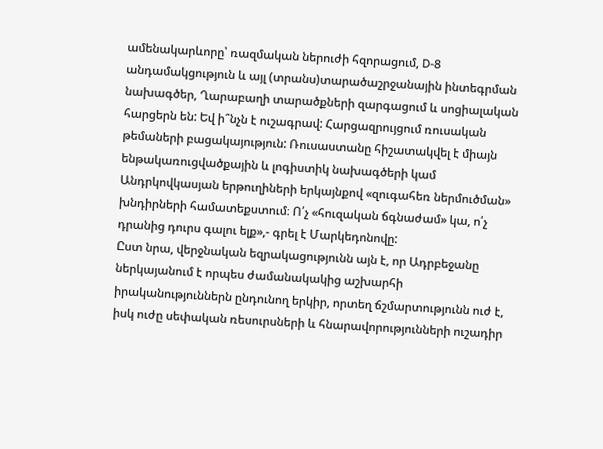ամենակարևորը՝ ռազմական ներուժի հզորացում, D-8 անդամակցություն և այլ (տրանս)տարածաշրջանային ինտեգրման նախագծեր, Ղարաբաղի տարածքների զարգացում և սոցիալական հարցերն են: Եվ ի՞նչն է ուշագրավ: Հարցազրույցում ռուսական թեմաների բացակայություն: Ռուսաստանը հիշատակվել է միայն ենթակառուցվածքային և լոգիստիկ նախագծերի կամ Անդրկովկասյան երթուղիների երկայնքով «զուգահեռ ներմուծման» խնդիրների համատեքստում։ Ո՛չ «հուզական ճգնաժամ» կա, ո՛չ դրանից դուրս գալու ելք»,- գրել է Մարկեդոնովը:
Ըստ նրա, վերջնական եզրակացությունն այն է, որ Ադրբեջանը ներկայանում է որպես ժամանակակից աշխարհի իրականություններն ընդունող երկիր, որտեղ ճշմարտությունն ուժ է, իսկ ուժը սեփական ռեսուրսների և հնարավորությունների ուշադիր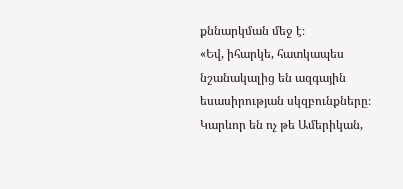քննարկման մեջ է։
«Եվ, իհարկե, հատկապես նշանակալից են ազգային եսասիրության սկզբունքները։ Կարևոր են ոչ թե Ամերիկան,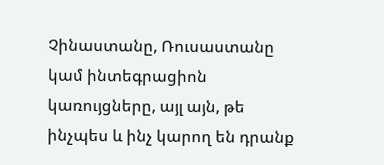Չինաստանը, Ռուսաստանը կամ ինտեգրացիոն կառույցները, այլ այն, թե ինչպես և ինչ կարող են դրանք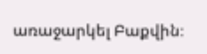առաջարկել Բաքվին։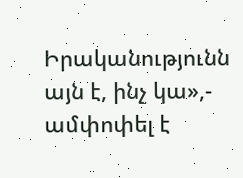Իրականությունն այն է, ինչ կա»,- ամփոփել է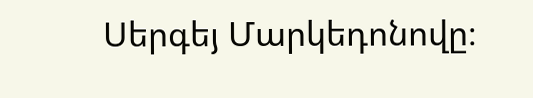Սերգեյ Մարկեդոնովը։